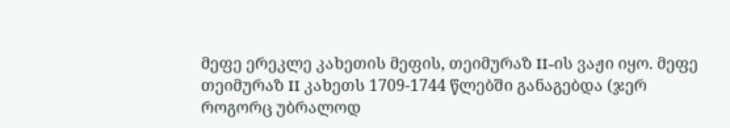მეფე ერეკლე კახეთის მეფის, თეიმურაზ II-ის ვაჟი იყო. მეფე თეიმურაზ II კახეთს 1709-1744 წლებში განაგებდა (ჯერ როგორც უბრალოდ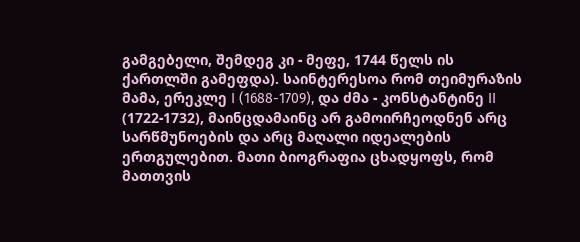გამგებელი, შემდეგ კი - მეფე, 1744 წელს ის ქართლში გამეფდა). საინტერესოა რომ თეიმურაზის მამა, ერეკლე I (1688-1709), და ძმა - კონსტანტინე II (1722-1732), მაინცდამაინც არ გამოირჩეოდნენ არც სარწმუნოების და არც მაღალი იდეალების ერთგულებით. მათი ბიოგრაფია ცხადყოფს, რომ მათთვის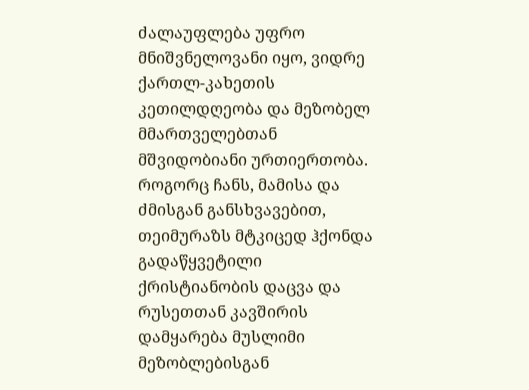ძალაუფლება უფრო მნიშვნელოვანი იყო, ვიდრე ქართლ-კახეთის კეთილდღეობა და მეზობელ მმართველებთან მშვიდობიანი ურთიერთობა. როგორც ჩანს, მამისა და ძმისგან განსხვავებით, თეიმურაზს მტკიცედ ჰქონდა გადაწყვეტილი ქრისტიანობის დაცვა და რუსეთთან კავშირის დამყარება მუსლიმი მეზობლებისგან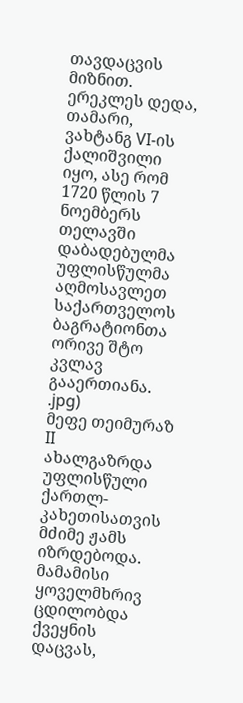თავდაცვის მიზნით. ერეკლეს დედა, თამარი, ვახტანგ VI-ის ქალიშვილი იყო, ასე რომ 1720 წლის 7 ნოემბერს თელავში დაბადებულმა უფლისწულმა აღმოსავლეთ საქართველოს ბაგრატიონთა ორივე შტო კვლავ გააერთიანა.
.jpg)
მეფე თეიმურაზ II
ახალგაზრდა უფლისწული ქართლ-კახეთისათვის მძიმე ჟამს იზრდებოდა. მამამისი ყოველმხრივ ცდილობდა ქვეყნის დაცვას,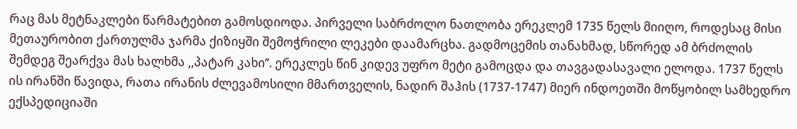რაც მას მეტნაკლები წარმატებით გამოსდიოდა. პირველი საბრძოლო ნათლობა ერეკლემ 1735 წელს მიიღო, როდესაც მისი მეთაურობით ქართულმა ჯარმა ქიზიყში შემოჭრილი ლეკები დაამარცხა. გადმოცემის თანახმად, სწორედ ამ ბრძოლის შემდეგ შეარქვა მას ხალხმა ,,პატარ კახი’’. ერეკლეს წინ კიდევ უფრო მეტი გამოცდა და თავგადასავალი ელოდა. 1737 წელს ის ირანში წავიდა, რათა ირანის ძლევამოსილი მმართველის, ნადირ შაჰის (1737-1747) მიერ ინდოეთში მოწყობილ სამხედრო ექსპედიციაში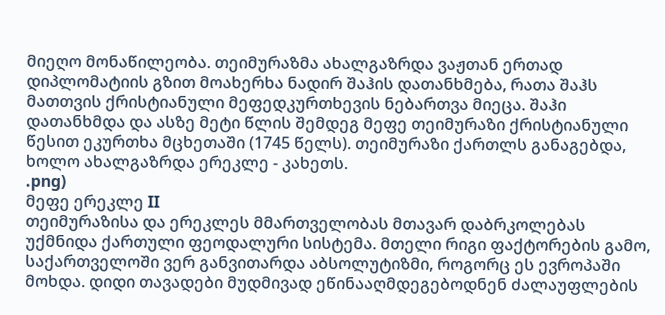მიეღო მონაწილეობა. თეიმურაზმა ახალგაზრდა ვაჟთან ერთად დიპლომატიის გზით მოახერხა ნადირ შაჰის დათანხმება, რათა შაჰს მათთვის ქრისტიანული მეფედკურთხევის ნებართვა მიეცა. შაჰი დათანხმდა და ასზე მეტი წლის შემდეგ მეფე თეიმურაზი ქრისტიანული წესით ეკურთხა მცხეთაში (1745 წელს). თეიმურაზი ქართლს განაგებდა, ხოლო ახალგაზრდა ერეკლე - კახეთს.
.png)
მეფე ერეკლე II
თეიმურაზისა და ერეკლეს მმართველობას მთავარ დაბრკოლებას უქმნიდა ქართული ფეოდალური სისტემა. მთელი რიგი ფაქტორების გამო, საქართველოში ვერ განვითარდა აბსოლუტიზმი, როგორც ეს ევროპაში მოხდა. დიდი თავადები მუდმივად ეწინააღმდეგებოდნენ ძალაუფლების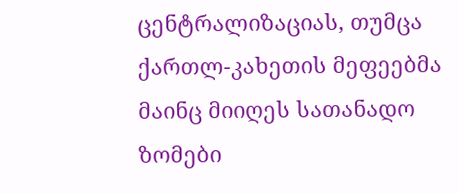ცენტრალიზაციას, თუმცა ქართლ-კახეთის მეფეებმა მაინც მიიღეს სათანადო ზომები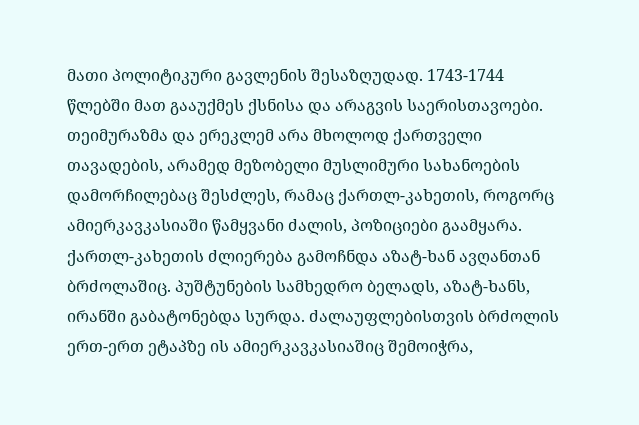მათი პოლიტიკური გავლენის შესაზღუდად. 1743-1744 წლებში მათ გააუქმეს ქსნისა და არაგვის საერისთავოები. თეიმურაზმა და ერეკლემ არა მხოლოდ ქართველი თავადების, არამედ მეზობელი მუსლიმური სახანოების დამორჩილებაც შესძლეს, რამაც ქართლ-კახეთის, როგორც ამიერკავკასიაში წამყვანი ძალის, პოზიციები გაამყარა. ქართლ-კახეთის ძლიერება გამოჩნდა აზატ-ხან ავღანთან ბრძოლაშიც. პუშტუნების სამხედრო ბელადს, აზატ-ხანს, ირანში გაბატონებდა სურდა. ძალაუფლებისთვის ბრძოლის ერთ-ერთ ეტაპზე ის ამიერკავკასიაშიც შემოიჭრა,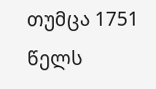თუმცა 1751 წელს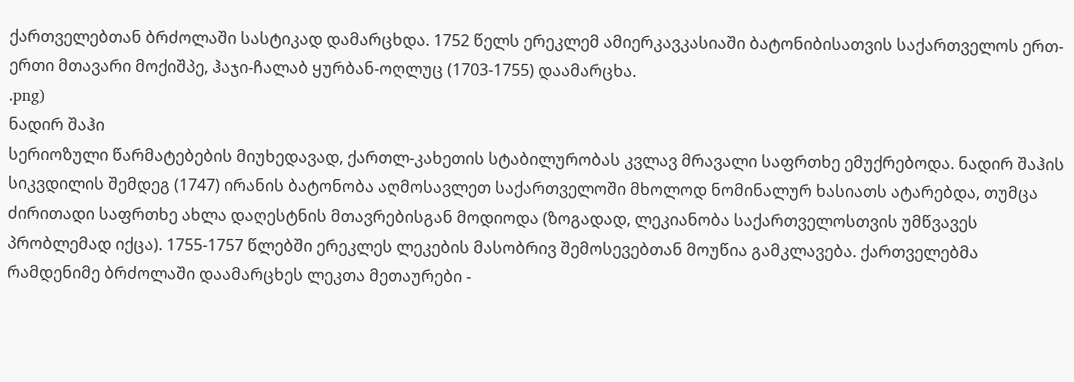ქართველებთან ბრძოლაში სასტიკად დამარცხდა. 1752 წელს ერეკლემ ამიერკავკასიაში ბატონიბისათვის საქართველოს ერთ-ერთი მთავარი მოქიშპე, ჰაჯი-ჩალაბ ყურბან-ოღლუც (1703-1755) დაამარცხა.
.png)
ნადირ შაჰი
სერიოზული წარმატებების მიუხედავად, ქართლ-კახეთის სტაბილურობას კვლავ მრავალი საფრთხე ემუქრებოდა. ნადირ შაჰის სიკვდილის შემდეგ (1747) ირანის ბატონობა აღმოსავლეთ საქართველოში მხოლოდ ნომინალურ ხასიათს ატარებდა, თუმცა ძირითადი საფრთხე ახლა დაღესტნის მთავრებისგან მოდიოდა (ზოგადად, ლეკიანობა საქართველოსთვის უმწვავეს პრობლემად იქცა). 1755-1757 წლებში ერეკლეს ლეკების მასობრივ შემოსევებთან მოუწია გამკლავება. ქართველებმა რამდენიმე ბრძოლაში დაამარცხეს ლეკთა მეთაურები -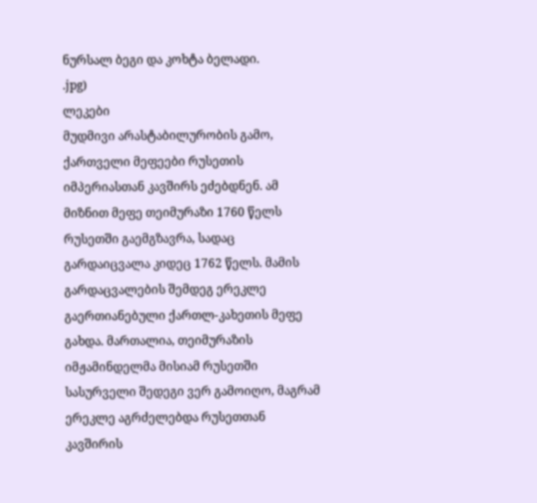ნურსალ ბეგი და კოხტა ბელადი.
.jpg)
ლეკები
მუდმივი არასტაბილურობის გამო, ქართველი მეფეები რუსეთის იმპერიასთან კავშირს ეძებდნენ. ამ მიზნით მეფე თეიმურაზი 1760 წელს რუსეთში გაემგზავრა, სადაც გარდაიცვალა კიდეც 1762 წელს. მამის გარდაცვალების შემდეგ ერეკლე გაერთიანებული ქართლ-კახეთის მეფე გახდა. მართალია, თეიმურაზის იმჟამინდელმა მისიამ რუსეთში სასურველი შედეგი ვერ გამოიღო, მაგრამ ერეკლე აგრძელებდა რუსეთთან კავშირის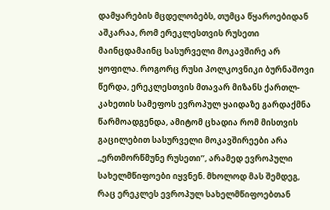დამყარების მცდელობებს, თუმცა წყაროებიდან აშკარაა, რომ ერეკლესთვის რუსეთი მაინცდამაინც სასურველი მოკავშირე არ ყოფილა. როგორც რუსი პოლკოვნიკი ბურნაშოვი წერდა, ერეკლესთვის მთავარ მიზანს ქართლ-კახეთის სამეფოს ევროპულ ყაიდაზე გარდაქმნა წარმოადგენდა, ამიტომ ცხადია რომ მისთვის გაცილებით სასურველი მოკავშირეები არა ,,ერთმორწმუნე რუსეთი’’, არამედ ევროპული სახელმწიფოები იყვნენ. მხოლოდ მას შემდეგ, რაც ერეკლეს ევროპულ სახელმწიფოებთან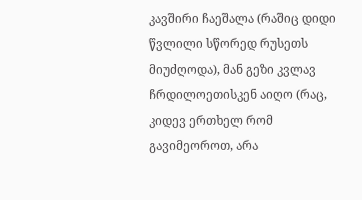კავშირი ჩაეშალა (რაშიც დიდი წვლილი სწორედ რუსეთს მიუძღოდა), მან გეზი კვლავ ჩრდილოეთისკენ აიღო (რაც, კიდევ ერთხელ რომ გავიმეოროთ, არა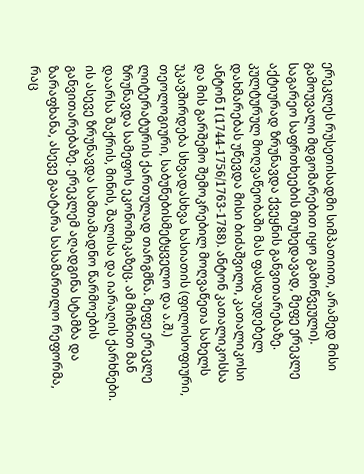ერეკლეს რუსეთისადმი სიმპათიით, არამედ მისი გამოუვალი მდგომარებით იყო გამოწვეული).
საგარეო საფრთხეების მიუხედავად, მეფე ერეკლე აქტიურად ზრუნავდა ქვეყნის განვითარებაზე. კულტურულ მოღვაწეობაში მას ფასდაუდებელ დახმარებას უწევდა მისი ბიძაშვილი, კათალიკოსი ანტონ I (1744-1756/1763-1788). ანტონ კათალიკოსსა და მის გარშემო შემოკრებილ მოღვაწეთა სახელს უკავშირდება სხვადასხვა ხასიათის (ფილოსოფიური, თეოლოგიური, საბუნებისმეტყველო და ა.შ.) ლიტერატურის ქართულად თარგმნა. მეფე ერეკლე ზრუნავდა სამეფოს ეკონომიკაზეც. ამ მიზნით მან დაარსა შაქრის, მინის, შალისა და იარაღის ქარხნები. ის ასევე ზრუნავდა სამთამადნო წარმოების განვითარებაზე. ერეკლემ აღადგინა სტამბა და ზარაფხანა, ასევე გაატარა სასამართლო რეფორმა, რაც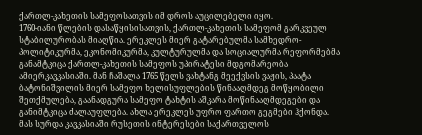ქართლ-კახეთის სამეფოსათვის იმ დროს აუცილებელი იყო.
1760-იანი წლების დასაწყისისათვის, ქართლ-კახეთის სამეფომ გარკვეულ სტაბილურობას მიაღწია. ერეკლეს მიერ გატარებულმა სამხედრო-პოლიტიკურმა, ეკონომიკურმა, კულტურულმა და სოციალურმა რეფორმებმა განამტკიცა ქართლ-კახეთის სამეფოს უპირატესი მდგომარეობა ამიერკავკასიაში. მან ჩაშალა 1765 წელს ვახტანგ მეექვსის ვაჟის, პაატა ბატონიშვილის მიერ სამეფო ხელისუფლების წინააღმდეგ მოწყობილი შეთქმულება, გაანადგურა სამეფო ტახტის აშკარა მოწინააღმდეგები და განიმტკიცა ძალაუფლება. ახლა ერეკლეს უფრო ფართო გეგმები ჰქონდა. მას სურდა კავკასიაში რუსეთის ინტერესები საქართველოს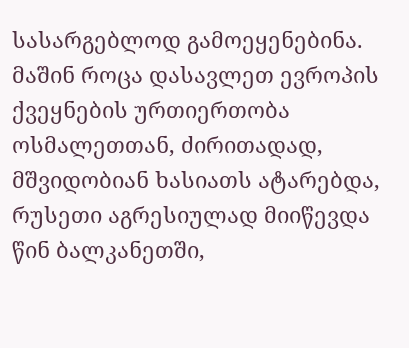სასარგებლოდ გამოეყენებინა. მაშინ როცა დასავლეთ ევროპის ქვეყნების ურთიერთობა ოსმალეთთან, ძირითადად, მშვიდობიან ხასიათს ატარებდა, რუსეთი აგრესიულად მიიწევდა წინ ბალკანეთში,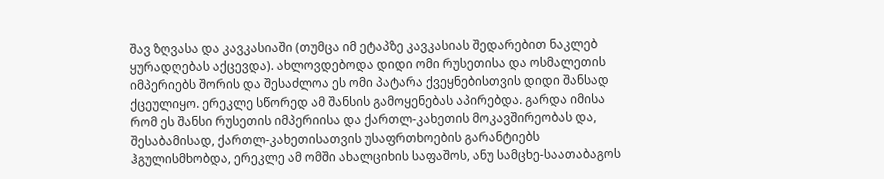შავ ზღვასა და კავკასიაში (თუმცა იმ ეტაპზე კავკასიას შედარებით ნაკლებ ყურადღებას აქცევდა). ახლოვდებოდა დიდი ომი რუსეთისა და ოსმალეთის იმპერიებს შორის და შესაძლოა ეს ომი პატარა ქვეყნებისთვის დიდი შანსად ქცეულიყო. ერეკლე სწორედ ამ შანსის გამოყენებას აპირებდა. გარდა იმისა რომ ეს შანსი რუსეთის იმპერიისა და ქართლ-კახეთის მოკავშირეობას და, შესაბამისად, ქართლ-კახეთისათვის უსაფრთხოების გარანტიებს ჰგულისმხობდა, ერეკლე ამ ომში ახალციხის საფაშოს, ანუ სამცხე-საათაბაგოს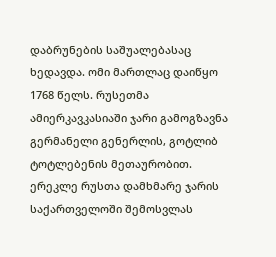დაბრუნების საშუალებასაც ხედავდა. ომი მართლაც დაიწყო 1768 წელს. რუსეთმა ამიერკავკასიაში ჯარი გამოგზავნა გერმანელი გენერლის, გოტლიბ ტოტლებენის მეთაურობით. ერეკლე რუსთა დამხმარე ჯარის საქართველოში შემოსვლას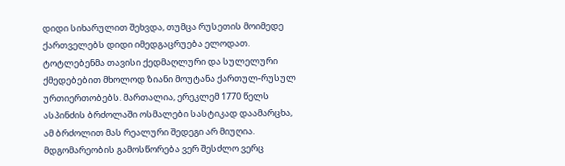დიდი სიხარულით შეხვდა, თუმცა რუსეთის მოიმედე ქართველებს დიდი იმედგაცრუება ელოდათ. ტოტლებენმა თავისი ქედმაღლური და სულელური ქმედებებით მხოლოდ ზიანი მოუტანა ქართულ-რუსულ ურთიერთობებს. მართალია, ერეკლემ 1770 წელს ასპინძის ბრძოლაში ოსმალები სასტიკად დაამარცხა, ამ ბრძოლით მას რეალური შედეგი არ მიუღია. მდგომარეობის გამოსწორება ვერ შესძლო ვერც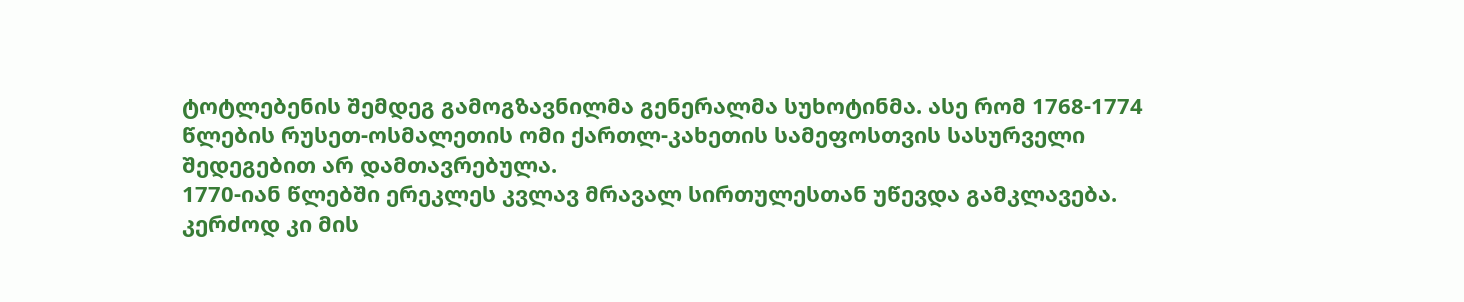ტოტლებენის შემდეგ გამოგზავნილმა გენერალმა სუხოტინმა. ასე რომ 1768-1774 წლების რუსეთ-ოსმალეთის ომი ქართლ-კახეთის სამეფოსთვის სასურველი შედეგებით არ დამთავრებულა.
1770-იან წლებში ერეკლეს კვლავ მრავალ სირთულესთან უწევდა გამკლავება. კერძოდ კი მის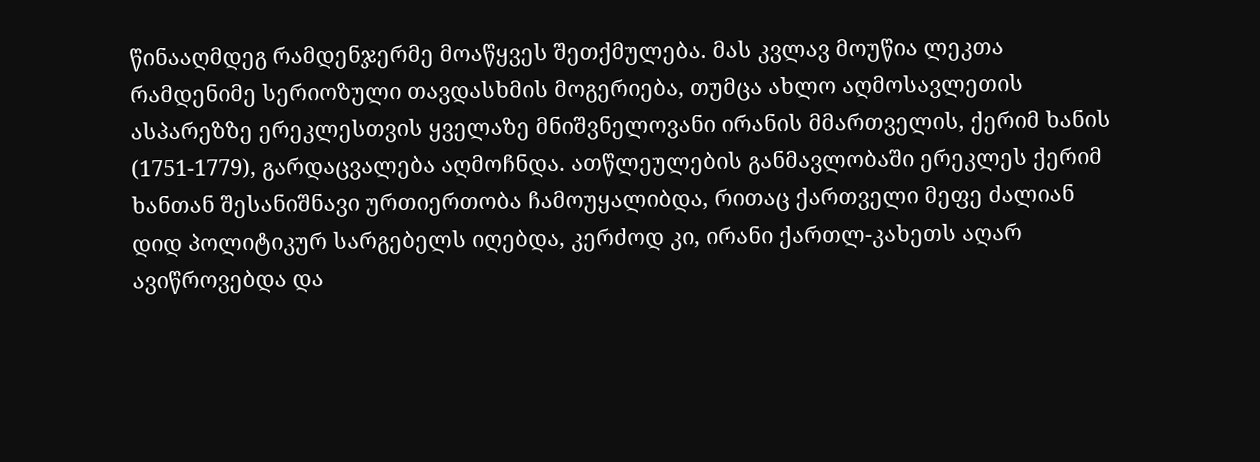წინააღმდეგ რამდენჯერმე მოაწყვეს შეთქმულება. მას კვლავ მოუწია ლეკთა რამდენიმე სერიოზული თავდასხმის მოგერიება, თუმცა ახლო აღმოსავლეთის ასპარეზზე ერეკლესთვის ყველაზე მნიშვნელოვანი ირანის მმართველის, ქერიმ ხანის (1751-1779), გარდაცვალება აღმოჩნდა. ათწლეულების განმავლობაში ერეკლეს ქერიმ ხანთან შესანიშნავი ურთიერთობა ჩამოუყალიბდა, რითაც ქართველი მეფე ძალიან დიდ პოლიტიკურ სარგებელს იღებდა, კერძოდ კი, ირანი ქართლ-კახეთს აღარ ავიწროვებდა და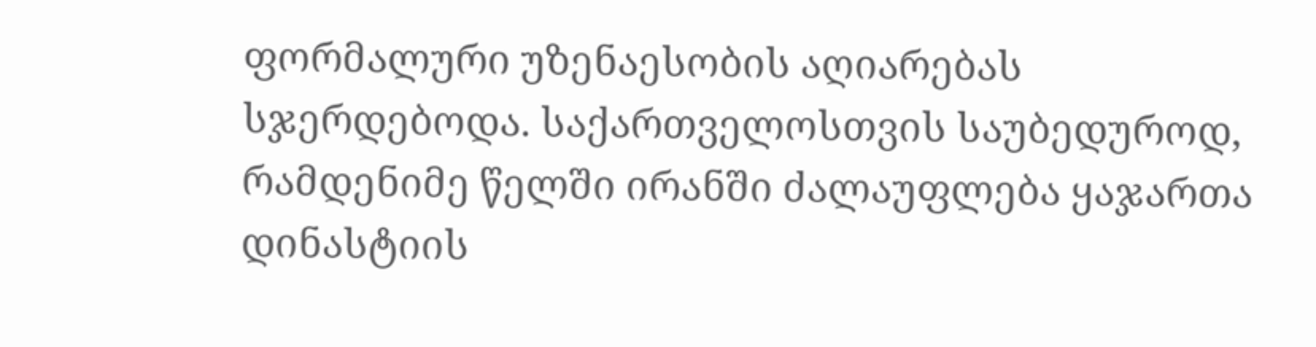ფორმალური უზენაესობის აღიარებას სჯერდებოდა. საქართველოსთვის საუბედუროდ, რამდენიმე წელში ირანში ძალაუფლება ყაჯართა დინასტიის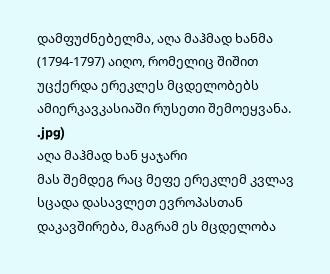დამფუძნებელმა, აღა მაჰმად ხანმა (1794-1797) აიღო, რომელიც შიშით უცქერდა ერეკლეს მცდელობებს ამიერკავკასიაში რუსეთი შემოეყვანა.
.jpg)
აღა მაჰმად ხან ყაჯარი
მას შემდეგ რაც მეფე ერეკლემ კვლავ სცადა დასავლეთ ევროპასთან დაკავშირება, მაგრამ ეს მცდელობა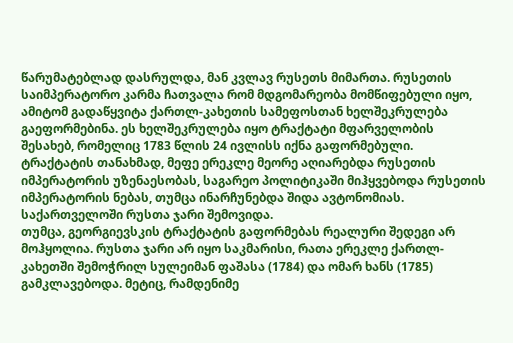წარუმატებლად დასრულდა, მან კვლავ რუსეთს მიმართა. რუსეთის საიმპერატორო კარმა ჩათვალა რომ მდგომარეობა მომწიფებული იყო, ამიტომ გადაწყვიტა ქართლ-კახეთის სამეფოსთან ხელშეკრულება გაეფორმებინა. ეს ხელშეკრულება იყო ტრაქტატი მფარველობის შესახებ, რომელიც 1783 წლის 24 ივლისს იქნა გაფორმებული. ტრაქტატის თანახმად, მეფე ერეკლე მეორე აღიარებდა რუსეთის იმპერატორის უზენაესობას, საგარეო პოლიტიკაში მიჰყვებოდა რუსეთის იმპერატორის ნებას, თუმცა ინარჩუნებდა შიდა ავტონომიას. საქართველოში რუსთა ჯარი შემოვიდა.
თუმცა, გეორგიევსკის ტრაქტატის გაფორმებას რეალური შედეგი არ მოჰყოლია. რუსთა ჯარი არ იყო საკმარისი, რათა ერეკლე ქართლ-კახეთში შემოჭრილ სულეიმან ფაშასა (1784) და ომარ ხანს (1785) გამკლავებოდა. მეტიც, რამდენიმე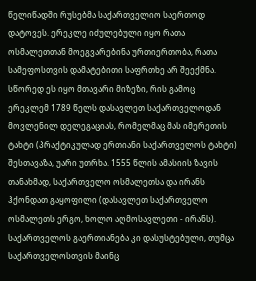წელიწადში რუსებმა საქართველიო საერთოდ დატოვეს. ერეკლე იძულებული იყო რათა ოსმალეთთან მოეგვარებინა ურთიერთობა, რათა სამეფოსთვის დამატებითი საფრთხე არ შეექმნა. სწორედ ეს იყო მთავარი მიზეზი, რის გამოც ერეკლემ 1789 წელს დასავლეთ საქართველოდან მოვლენილ დელეგაციას, რომელმაც მას იმერეთის ტახტი (პრაქტიკულად ერთიანი საქართველოს ტახტი) შესთავაზა, უარი უთრხა. 1555 წლის ამასიის ზავის თანახმად, საქართველო ოსმალეთსა და ირანს ჰქონდათ გაყოფილი (დასავლეთ საქართველო ოსმალეთს ერგო, ხოლო აღმოსავლეთი - ირანს). საქართველოს გაერთიანება კი დასუსტებული, თუმცა საქართველოსთვის მაინც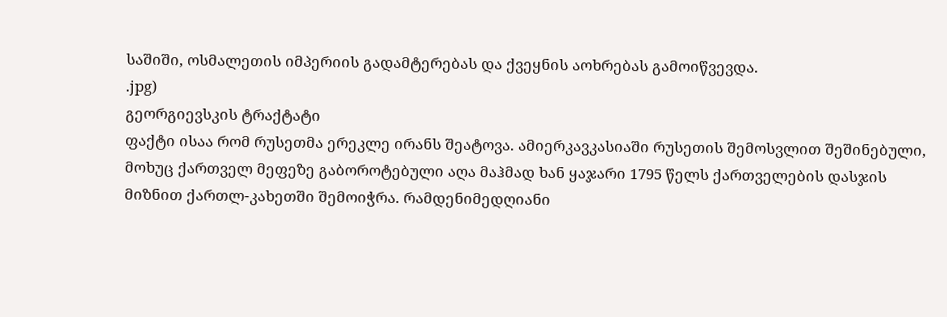საშიში, ოსმალეთის იმპერიის გადამტერებას და ქვეყნის აოხრებას გამოიწვევდა.
.jpg)
გეორგიევსკის ტრაქტატი
ფაქტი ისაა რომ რუსეთმა ერეკლე ირანს შეატოვა. ამიერკავკასიაში რუსეთის შემოსვლით შეშინებული, მოხუც ქართველ მეფეზე გაბოროტებული აღა მაჰმად ხან ყაჯარი 1795 წელს ქართველების დასჯის მიზნით ქართლ-კახეთში შემოიჭრა. რამდენიმედღიანი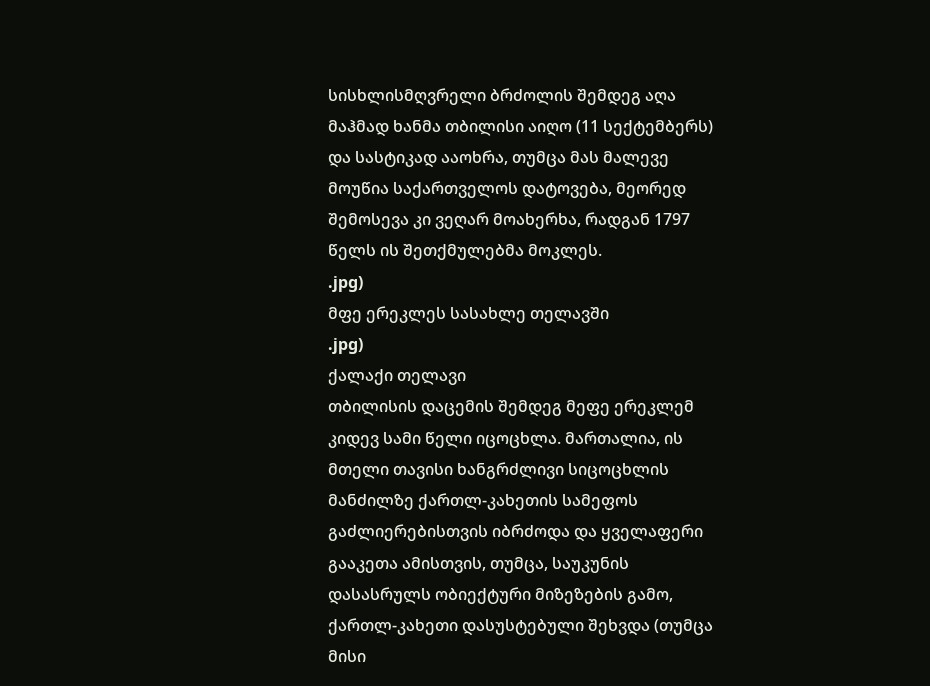სისხლისმღვრელი ბრძოლის შემდეგ აღა მაჰმად ხანმა თბილისი აიღო (11 სექტემბერს) და სასტიკად ააოხრა, თუმცა მას მალევე მოუწია საქართველოს დატოვება, მეორედ შემოსევა კი ვეღარ მოახერხა, რადგან 1797 წელს ის შეთქმულებმა მოკლეს.
.jpg)
მფე ერეკლეს სასახლე თელავში
.jpg)
ქალაქი თელავი
თბილისის დაცემის შემდეგ მეფე ერეკლემ კიდევ სამი წელი იცოცხლა. მართალია, ის მთელი თავისი ხანგრძლივი სიცოცხლის მანძილზე ქართლ-კახეთის სამეფოს გაძლიერებისთვის იბრძოდა და ყველაფერი გააკეთა ამისთვის, თუმცა, საუკუნის დასასრულს ობიექტური მიზეზების გამო, ქართლ-კახეთი დასუსტებული შეხვდა (თუმცა მისი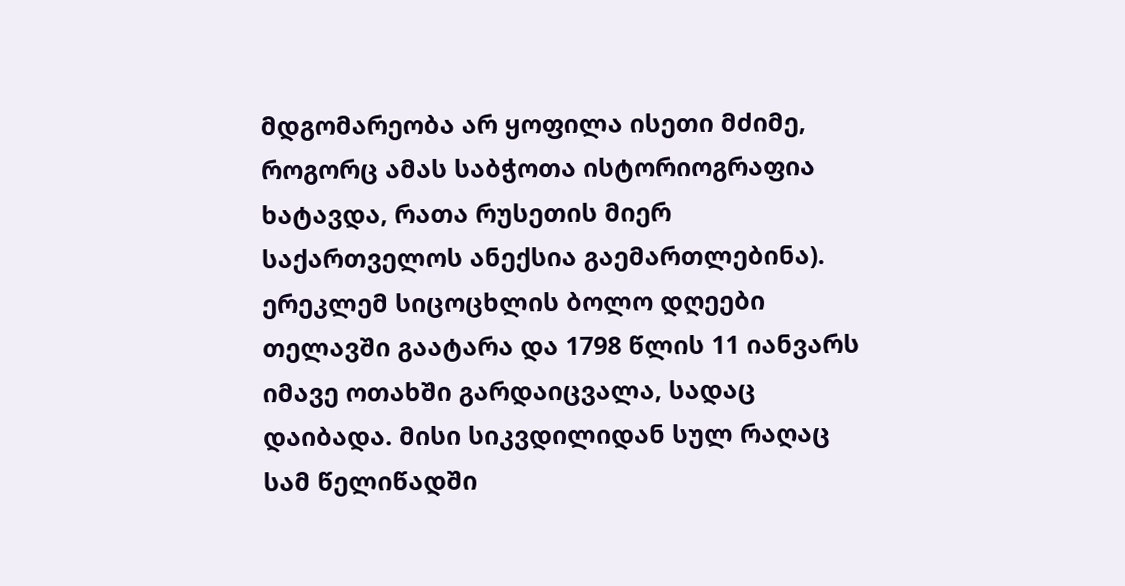მდგომარეობა არ ყოფილა ისეთი მძიმე, როგორც ამას საბჭოთა ისტორიოგრაფია ხატავდა, რათა რუსეთის მიერ საქართველოს ანექსია გაემართლებინა). ერეკლემ სიცოცხლის ბოლო დღეები თელავში გაატარა და 1798 წლის 11 იანვარს იმავე ოთახში გარდაიცვალა, სადაც დაიბადა. მისი სიკვდილიდან სულ რაღაც სამ წელიწადში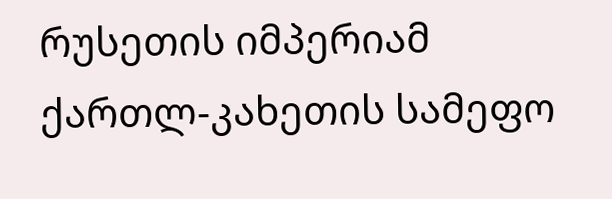რუსეთის იმპერიამ ქართლ-კახეთის სამეფო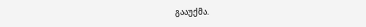გააუქმა.